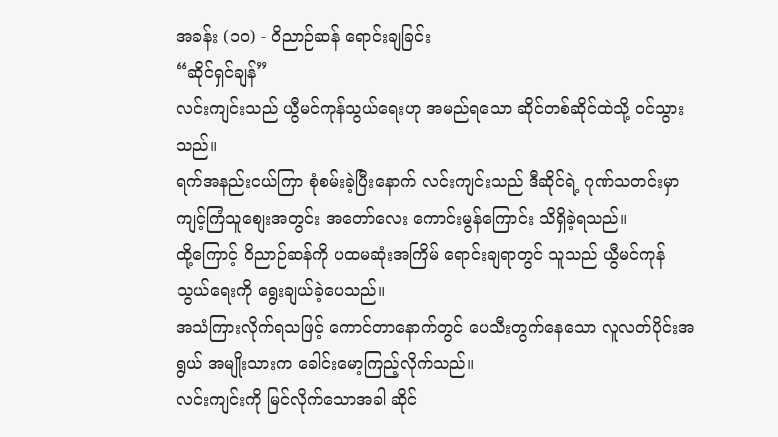အခန်း (၁၀) - ဝိညာဉ်ဆန် ရောင်းချခြင်း
“ဆိုင်ရှင်ချန်”
လင်းကျင်းသည် ယွီမင်ကုန်သွယ်ရေးဟု အမည်ရသော ဆိုင်တစ်ဆိုင်ထဲသို့ ဝင်သွားသည်။
ရက်အနည်းငယ်ကြာ စုံစမ်းခဲ့ပြီးနောက် လင်းကျင်းသည် ဒီဆိုင်ရဲ့ ဂုဏ်သတင်းမှာ ကျင့်ကြံသူစျေးအတွင်း အတော်လေး ကောင်းမွန်ကြောင်း သိရှိခဲ့ရသည်။
ထို့ကြောင့် ဝိညာဉ်ဆန်ကို ပထမဆုံးအကြိမ် ရောင်းချရာတွင် သူသည် ယွီမင်ကုန်သွယ်ရေးကို ရွေးချယ်ခဲ့ပေသည်။
အသံကြားလိုက်ရသဖြင့် ကောင်တာနောက်တွင် ပေသီးတွက်နေသော လူလတ်ပိုင်းအရွယ် အမျိုးသားက ခေါင်းမော့ကြည့်လိုက်သည်။
လင်းကျင်းကို မြင်လိုက်သောအခါ ဆိုင်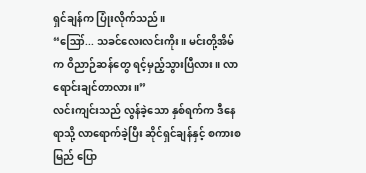ရှင်ချန်က ပြုံးလိုက်သည်။
“ဪ... သခင်လေးလင်းကိုး။ မင်းတို့အိမ်က ဝိညာဉ်ဆန်တွေ ရင့်မှည့်သွားပြီလား။ လာရောင်းချင်တာလား။”
လင်းကျင်းသည် လွန်ခဲ့သော နှစ်ရက်က ဒီနေရာသို့ လာရောက်ခဲ့ပြီး ဆိုင်ရှင်ချန်နှင့် စကားစမြည် ပြော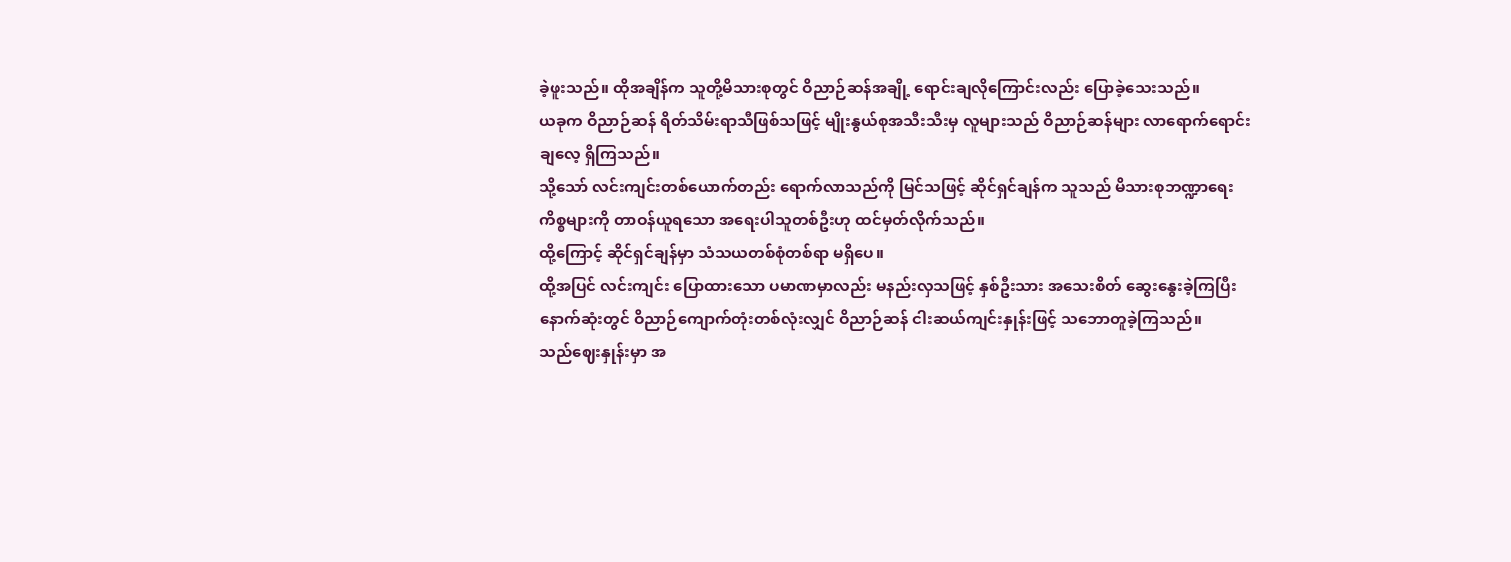ခဲ့ဖူးသည်။ ထိုအချိန်က သူတို့မိသားစုတွင် ဝိညာဉ်ဆန်အချို့ ရောင်းချလိုကြောင်းလည်း ပြောခဲ့သေးသည်။
ယခုက ဝိညာဉ်ဆန် ရိတ်သိမ်းရာသီဖြစ်သဖြင့် မျိုးနွယ်စုအသီးသီးမှ လူများသည် ဝိညာဉ်ဆန်များ လာရောက်ရောင်းချလေ့ ရှိကြသည်။
သို့သော် လင်းကျင်းတစ်ယောက်တည်း ရောက်လာသည်ကို မြင်သဖြင့် ဆိုင်ရှင်ချန်က သူသည် မိသားစုဘဏ္ဍာရေးကိစ္စများကို တာဝန်ယူရသော အရေးပါသူတစ်ဦးဟု ထင်မှတ်လိုက်သည်။
ထို့ကြောင့် ဆိုင်ရှင်ချန်မှာ သံသယတစ်စုံတစ်ရာ မရှိပေ။
ထို့အပြင် လင်းကျင်း ပြောထားသော ပမာဏမှာလည်း မနည်းလှသဖြင့် နှစ်ဦးသား အသေးစိတ် ဆွေးနွေးခဲ့ကြပြီး နောက်ဆုံးတွင် ဝိညာဉ်ကျောက်တုံးတစ်လုံးလျှင် ဝိညာဉ်ဆန် ငါးဆယ်ကျင်းနှုန်းဖြင့် သဘောတူခဲ့ကြသည်။
သည်ဈေးနှုန်းမှာ အ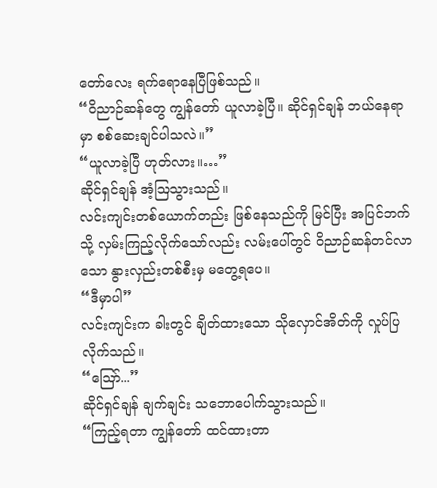တော်လေး ရက်ရောနေပြီဖြစ်သည်။
“ဝိညာဉ်ဆန်တွေ ကျွန်တော် ယူလာခဲ့ပြီ။ ဆိုင်ရှင်ချန် ဘယ်နေရာမှာ စစ်ဆေးချင်ပါသလဲ။”
“ယူလာခဲ့ပြီ ဟုတ်လား။…”
ဆိုင်ရှင်ချန် အံ့ဩသွားသည်။
လင်းကျင်းတစ်ယောက်တည်း ဖြစ်နေသည်ကို မြင်ပြီး အပြင်ဘက်သို့ လှမ်းကြည့်လိုက်သော်လည်း လမ်းပေါ်တွင် ဝိညာဉ်ဆန်တင်လာသော နွားလှည်းတစ်စီးမှ မတွေ့ရပေ။
“ဒီမှာပါ”
လင်းကျင်းက ခါးတွင် ချိတ်ထားသော သိုလှောင်အိတ်ကို လှုပ်ပြလိုက်သည်။
“ဪ...”
ဆိုင်ရှင်ချန် ချက်ချင်း သဘောပေါက်သွားသည်။
“ကြည့်ရတာ ကျွန်တော် ထင်ထားတာ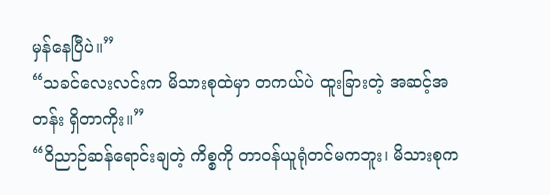မှန်နေပြီပဲ။”
“သခင်လေးလင်းက မိသားစုထဲမှာ တကယ်ပဲ ထူးခြားတဲ့ အဆင့်အတန်း ရှိတာကိုး။”
“ဝိညာဉ်ဆန်ရောင်းချတဲ့ ကိစ္စကို တာဝန်ယူရုံတင်မကဘူး၊ မိသားစုက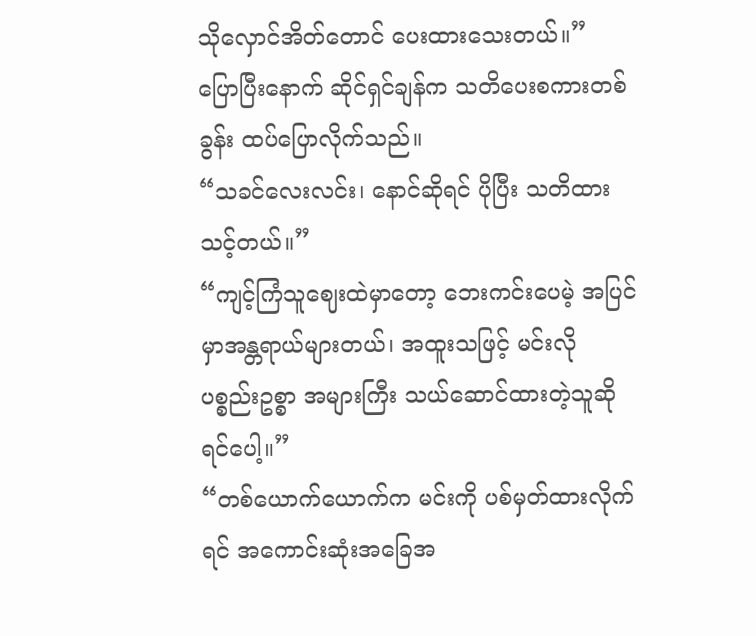သိုလှောင်အိတ်တောင် ပေးထားသေးတယ်။”
ပြောပြီးနောက် ဆိုင်ရှင်ချန်က သတိပေးစကားတစ်ခွန်း ထပ်ပြောလိုက်သည်။
“သခင်လေးလင်း၊ နောင်ဆိုရင် ပိုပြီး သတိထားသင့်တယ်။”
“ကျင့်ကြံသူဈေးထဲမှာတော့ ဘေးကင်းပေမဲ့ အပြင်မှာအန္တရာယ်များတယ်၊ အထူးသဖြင့် မင်းလို ပစ္စည်းဥစ္စာ အများကြီး သယ်ဆောင်ထားတဲ့သူဆိုရင်ပေါ့။”
“တစ်ယောက်ယောက်က မင်းကို ပစ်မှတ်ထားလိုက်ရင် အကောင်းဆုံးအခြေအ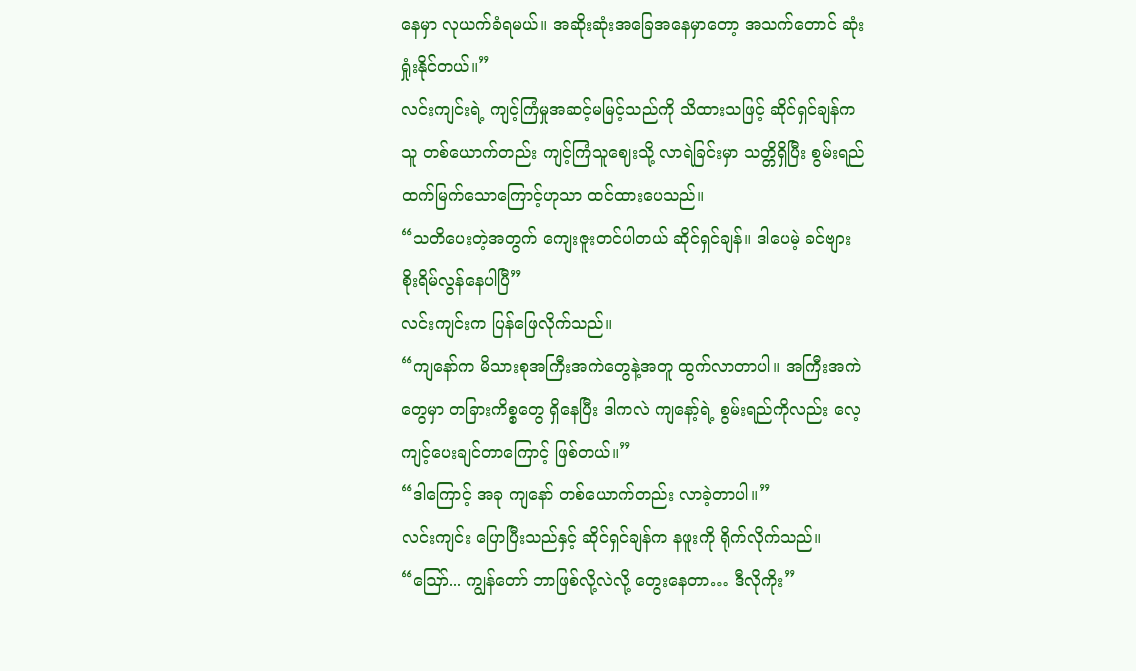နေမှာ လုယက်ခံရမယ်။ အဆိုးဆုံးအခြေအနေမှာတော့ အသက်တောင် ဆုံးရှုံးနိုင်တယ်။”
လင်းကျင်းရဲ့ ကျင့်ကြံမှုအဆင့်မမြင့်သည်ကို သိထားသဖြင့် ဆိုင်ရှင်ချန်က သူ တစ်ယောက်တည်း ကျင့်ကြံသူဈေးသို့ လာရဲခြင်းမှာ သတ္တိရှိပြီး စွမ်းရည်ထက်မြက်သောကြောင့်ဟုသာ ထင်ထားပေသည်။
“သတိပေးတဲ့အတွက် ကျေးဇူးတင်ပါတယ် ဆိုင်ရှင်ချန်။ ဒါပေမဲ့ ခင်ဗျား စိုးရိမ်လွန်နေပါပြီ”
လင်းကျင်းက ပြန်ဖြေလိုက်သည်။
“ကျနော်က မိသားစုအကြီးအကဲတွေနဲ့အတူ ထွက်လာတာပါ။ အကြီးအကဲတွေမှာ တခြားကိစ္စတွေ ရှိနေပြီး ဒါကလဲ ကျနော့်ရဲ့ စွမ်းရည်ကိုလည်း လေ့ကျင့်ပေးချင်တာကြောင့် ဖြစ်တယ်။”
“ဒါကြောင့် အခု ကျနော် တစ်ယောက်တည်း လာခဲ့တာပါ။”
လင်းကျင်း ပြောပြီးသည်နှင့် ဆိုင်ရှင်ချန်က နဖူးကို ရိုက်လိုက်သည်။
“ဪ... ကျွန်တော် ဘာဖြစ်လို့လဲလို့ တွေးနေတာ… ဒီလိုကိုး”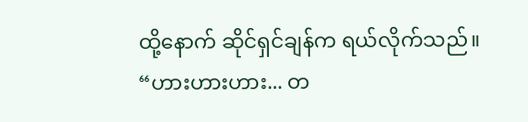ထို့နောက် ဆိုင်ရှင်ချန်က ရယ်လိုက်သည်။
“ဟားဟားဟား... တ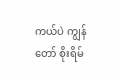ကယ်ပဲ ကျွန်တော် စိုးရိမ်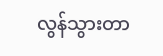လွန်သွားတာ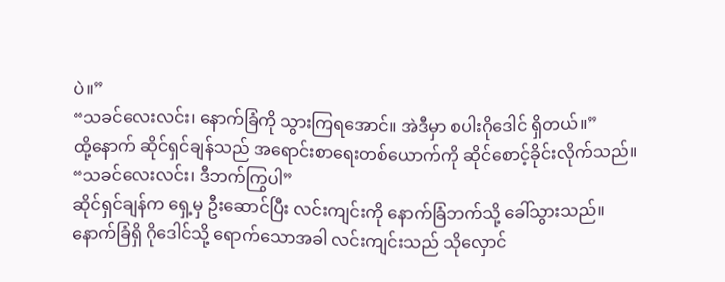ပဲ။”
“သခင်လေးလင်း၊ နောက်ခြံကို သွားကြရအောင်။ အဲဒီမှာ စပါးဂိုဒေါင် ရှိတယ်။”
ထို့နောက် ဆိုင်ရှင်ချန်သည် အရောင်းစာရေးတစ်ယောက်ကို ဆိုင်စောင့်ခိုင်းလိုက်သည်။
“သခင်လေးလင်း၊ ဒီဘက်ကြွပါ”
ဆိုင်ရှင်ချန်က ရှေ့မှ ဦးဆောင်ပြီး လင်းကျင်းကို နောက်ခြံဘက်သို့ ခေါ်သွားသည်။
နောက်ခြံရှိ ဂိုဒေါင်သို့ ရောက်သောအခါ လင်းကျင်းသည် သိုလှောင်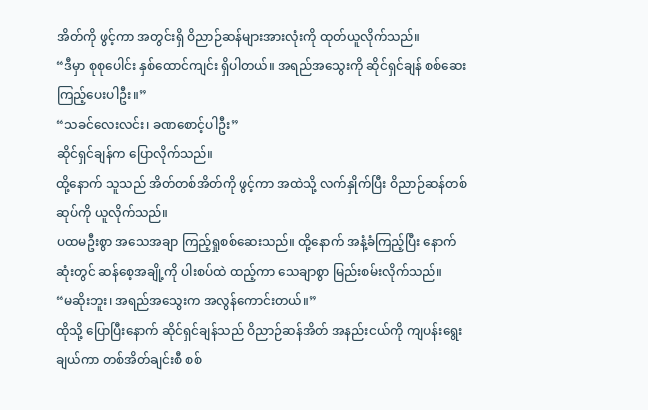အိတ်ကို ဖွင့်ကာ အတွင်းရှိ ဝိညာဉ်ဆန်များအားလုံးကို ထုတ်ယူလိုက်သည်။
“ဒီမှာ စုစုပေါင်း နှစ်ထောင်ကျင်း ရှိပါတယ်။ အရည်အသွေးကို ဆိုင်ရှင်ချန် စစ်ဆေးကြည့်ပေးပါဦး။”
“သခင်လေးလင်း၊ ခဏစောင့်ပါဦး”
ဆိုင်ရှင်ချန်က ပြောလိုက်သည်။
ထို့နောက် သူသည် အိတ်တစ်အိတ်ကို ဖွင့်ကာ အထဲသို့ လက်နှိုက်ပြီး ဝိညာဉ်ဆန်တစ်ဆုပ်ကို ယူလိုက်သည်။
ပထမဦးစွာ အသေအချာ ကြည့်ရှုစစ်ဆေးသည်။ ထို့နောက် အနံ့ခံကြည့်ပြီး နောက်ဆုံးတွင် ဆန်စေ့အချို့ကို ပါးစပ်ထဲ ထည့်ကာ သေချာစွာ မြည်းစမ်းလိုက်သည်။
“မဆိုးဘူး၊ အရည်အသွေးက အလွန်ကောင်းတယ်။”
ထိုသို့ ပြောပြီးနောက် ဆိုင်ရှင်ချန်သည် ဝိညာဉ်ဆန်အိတ် အနည်းငယ်ကို ကျပန်းရွေးချယ်ကာ တစ်အိတ်ချင်းစီ စစ်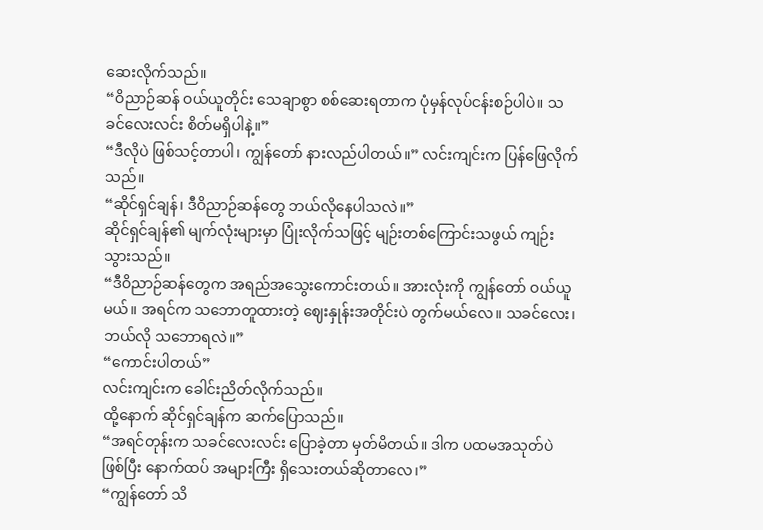ဆေးလိုက်သည်။
“ဝိညာဉ်ဆန် ဝယ်ယူတိုင်း သေချာစွာ စစ်ဆေးရတာက ပုံမှန်လုပ်ငန်းစဉ်ပါပဲ။ သခင်လေးလင်း စိတ်မရှိပါနဲ့။”
“ဒီလိုပဲ ဖြစ်သင့်တာပါ၊ ကျွန်တော် နားလည်ပါတယ်။” လင်းကျင်းက ပြန်ဖြေလိုက်သည်။
“ဆိုင်ရှင်ချန်၊ ဒီဝိညာဉ်ဆန်တွေ ဘယ်လိုနေပါသလဲ။”
ဆိုင်ရှင်ချန်၏ မျက်လုံးများမှာ ပြုံးလိုက်သဖြင့် မျဉ်းတစ်ကြောင်းသဖွယ် ကျဉ်းသွားသည်။
“ဒီဝိညာဉ်ဆန်တွေက အရည်အသွေးကောင်းတယ်။ အားလုံးကို ကျွန်တော် ဝယ်ယူမယ်။ အရင်က သဘောတူထားတဲ့ ဈေးနှုန်းအတိုင်းပဲ တွက်မယ်လေ။ သခင်လေး၊ ဘယ်လို သဘောရလဲ။”
“ကောင်းပါတယ်”
လင်းကျင်းက ခေါင်းညိတ်လိုက်သည်။
ထို့နောက် ဆိုင်ရှင်ချန်က ဆက်ပြောသည်။
“အရင်တုန်းက သခင်လေးလင်း ပြောခဲ့တာ မှတ်မိတယ်။ ဒါက ပထမအသုတ်ပဲ ဖြစ်ပြီး နောက်ထပ် အများကြီး ရှိသေးတယ်ဆိုတာလေ၊”
“ကျွန်တော် သိ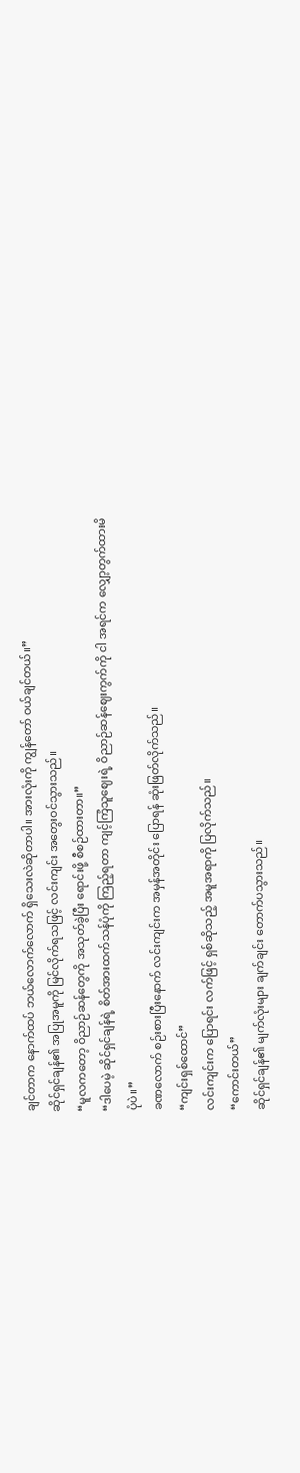ချင်တာက နောက်ထပ် ဘယ်လောက်လောက် ရှိသေးလဲဆိုတာပါ။ အားလုံးကို ကျွန်တော် ဝယ်ချင်တယ်။”
ဆိုင်ရှင်ချန်၏ အပြုအမူကို မြင်လိုက်ရသဖြင့် လင်းကျင်း အတွေးဝင်သွားသည်။
“မူလကတော့ ဝိညာဉ်ဆန်တွေကို အသုတ်ခွဲပြီး ရောင်းဖို့ စီစဉ်ထားတာ။”
“ဒါပေမဲ့ ဆိုင်ရှင်ချန်ရဲ့ စိတ်အားထက်သန်ပုံကို ကြည့်ရတာ ကျင့်ကြံသူဈေးရဲ့ ဝိညာဉ်ဆန်ဈေးကွက်ကို ငါ အရင်က လျှော့တွက်ထားမိပုံပဲ။”
ခဏလောက် စဉ်းစားပြီးနောက် လင်းကျင်းက အမှန်အတိုင်း ပြောရန် ဆုံးဖြတ်လိုက်သည်။
“ကျင်းရှစ်ထောင်”
လင်းကျင်းက ပြောရင်း လက်ဖြင့် ရှစ်ဆိုသည့် အမူအရာကို ပြလိုက်သည်။
“ကောင်းတယ်”
ဆိုင်ရှင်ချန်၏ မျက်လုံးများ ချက်ချင်း တောက်ပသွားသည်။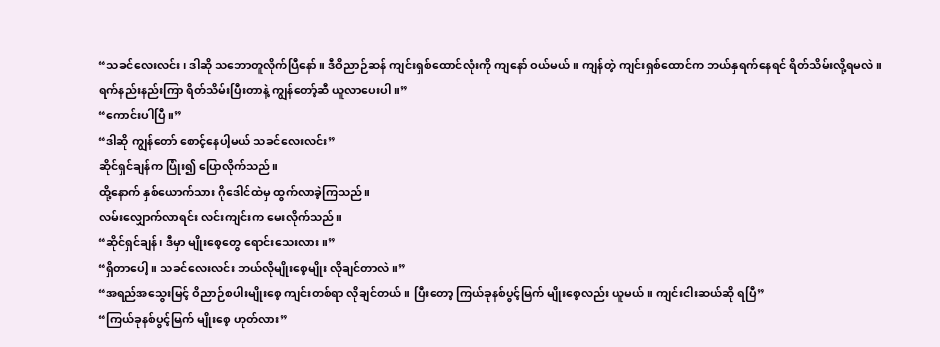“သခင်လေးလင်း၊ ဒါဆို သဘောတူလိုက်ပြီနော်။ ဒီဝိညာဉ်ဆန် ကျင်းရှစ်ထောင်လုံးကို ကျနော် ဝယ်မယ်။ ကျန်တဲ့ ကျင်းရှစ်ထောင်က ဘယ်နှရက်နေရင် ရိတ်သိမ်းလို့ရမလဲ။ ရက်နည်းနည်းကြာ ရိတ်သိမ်းပြီးတာနဲ့ ကျွန်တော့်ဆီ ယူလာပေးပါ။”
“ကောင်းပါပြီ။”
“ဒါဆို ကျွန်တော် စောင့်နေပါ့မယ် သခင်လေးလင်း”
ဆိုင်ရှင်ချန်က ပြုံး၍ ပြောလိုက်သည်။
ထို့နောက် နှစ်ယောက်သား ဂိုဒေါင်ထဲမှ ထွက်လာခဲ့ကြသည်။
လမ်းလျှောက်လာရင်း လင်းကျင်းက မေးလိုက်သည်။
“ဆိုင်ရှင်ချန်၊ ဒီမှာ မျိုးစေ့တွေ ရောင်းသေးလား။”
“ရှိတာပေါ့။ သခင်လေးလင်း ဘယ်လိုမျိုးစေ့မျိုး လိုချင်တာလဲ။”
“အရည်အသွေးမြင့် ဝိညာဉ်စပါးမျိုးစေ့ ကျင်းတစ်ရာ လိုချင်တယ်။ ပြီးတော့ ကြယ်ခုနစ်ပွင့်မြက် မျိုးစေ့လည်း ယူမယ်။ ကျင်းငါးဆယ်ဆို ရပြီ”
“ကြယ်ခုနစ်ပွင့်မြက် မျိုးစေ့ ဟုတ်လား”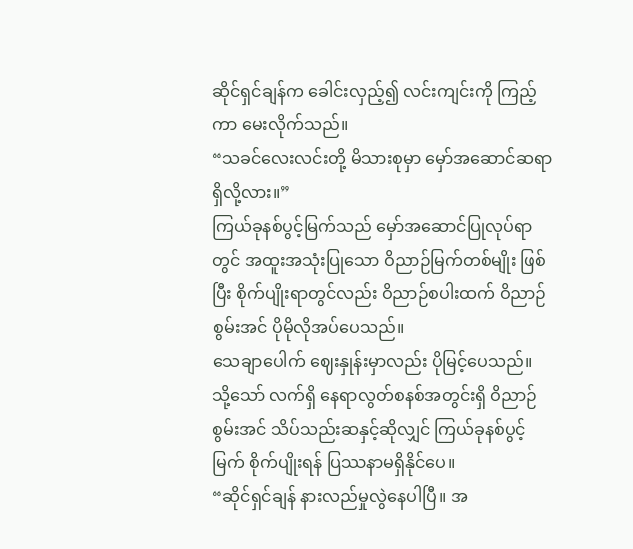ဆိုင်ရှင်ချန်က ခေါင်းလှည့်၍ လင်းကျင်းကို ကြည့်ကာ မေးလိုက်သည်။
“သခင်လေးလင်းတို့ မိသားစုမှာ မှော်အဆောင်ဆရာ ရှိလို့လား။”
ကြယ်ခုနစ်ပွင့်မြက်သည် မှော်အဆောင်ပြုလုပ်ရာတွင် အထူးအသုံးပြုသော ဝိညာဉ်မြက်တစ်မျိုး ဖြစ်ပြီး စိုက်ပျိုးရာတွင်လည်း ဝိညာဉ်စပါးထက် ဝိညာဉ်စွမ်းအင် ပိုမိုလိုအပ်ပေသည်။
သေချာပေါက် ဈေးနှုန်းမှာလည်း ပိုမြင့်ပေသည်။
သို့သော် လက်ရှိ နေရာလွတ်စနစ်အတွင်းရှိ ဝိညာဉ်စွမ်းအင် သိပ်သည်းဆနှင့်ဆိုလျှင် ကြယ်ခုနစ်ပွင့်မြက် စိုက်ပျိုးရန် ပြဿနာမရှိနိုင်ပေ။
“ဆိုင်ရှင်ချန် နားလည်မှုလွဲနေပါပြီ။ အ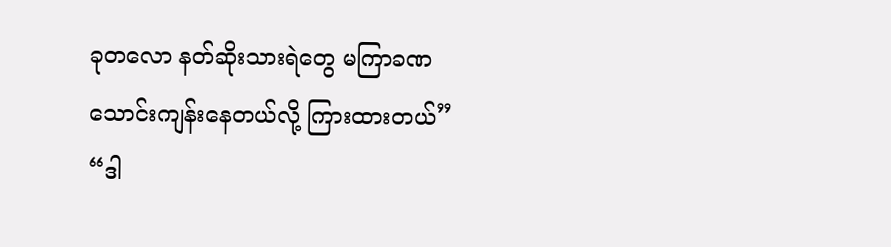ခုတလော နတ်ဆိုးသားရဲတွေ မကြာခဏ သောင်းကျန်းနေတယ်လို့ ကြားထားတယ်”
“ဒါ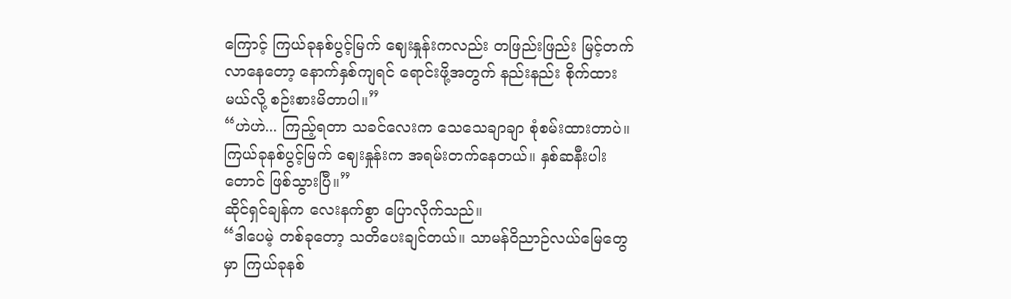ကြောင့် ကြယ်ခုနစ်ပွင့်မြက် ဈေးနှုန်းကလည်း တဖြည်းဖြည်း မြင့်တက်လာနေတော့ နောက်နှစ်ကျရင် ရောင်းဖို့အတွက် နည်းနည်း စိုက်ထားမယ်လို့ စဉ်းစားမိတာပါ။”
“ဟဲဟဲ... ကြည့်ရတာ သခင်လေးက သေသေချာချာ စုံစမ်းထားတာပဲ။ ကြယ်ခုနစ်ပွင့်မြက် ဈေးနှုန်းက အရမ်းတက်နေတယ်။ နှစ်ဆနီးပါးတောင် ဖြစ်သွားပြီ။”
ဆိုင်ရှင်ချန်က လေးနက်စွာ ပြောလိုက်သည်။
“ဒါပေမဲ့ တစ်ခုတော့ သတိပေးချင်တယ်။ သာမန်ဝိညာဉ်လယ်မြေတွေမှာ ကြယ်ခုနစ်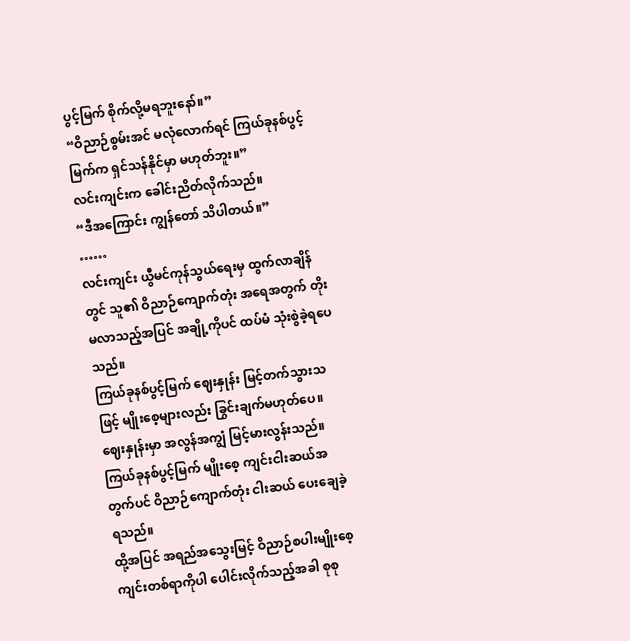ပွင့်မြက် စိုက်လို့မရဘူးနော်။”
“ဝိညာဉ်စွမ်းအင် မလုံလောက်ရင် ကြယ်ခုနစ်ပွင့်မြက်က ရှင်သန်နိုင်မှာ မဟုတ်ဘူး။”
လင်းကျင်းက ခေါင်းညိတ်လိုက်သည်။
“ဒီအကြောင်း ကျွန်တော် သိပါတယ်။”
……
လင်းကျင်း ယွီမင်ကုန်သွယ်ရေးမှ ထွက်လာချိန်တွင် သူ၏ ဝိညာဉ်ကျောက်တုံး အရေအတွက် တိုးမလာသည့်အပြင် အချို့ကိုပင် ထပ်မံ သုံးစွဲခဲ့ရပေသည်။
ကြယ်ခုနစ်ပွင့်မြက် ဈေးနှုန်း မြင့်တက်သွားသဖြင့် မျိုးစေ့များလည်း ခြွင်းချက်မဟုတ်ပေ။
ဈေးနှုန်းမှာ အလွန်အကျွံ မြင့်မားလွန်းသည်။
ကြယ်ခုနစ်ပွင့်မြက် မျိုးစေ့ ကျင်းငါးဆယ်အတွက်ပင် ဝိညာဉ်ကျောက်တုံး ငါးဆယ် ပေးချေခဲ့ရသည်။
ထို့အပြင် အရည်အသွေးမြင့် ဝိညာဉ်စပါးမျိုးစေ့ ကျင်းတစ်ရာကိုပါ ပေါင်းလိုက်သည့်အခါ စုစု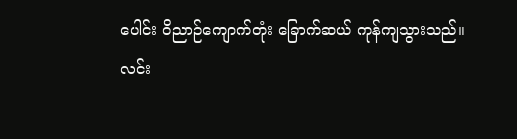ပေါင်း ဝိညာဉ်ကျောက်တုံး ခြောက်ဆယ် ကုန်ကျသွားသည်။
လင်း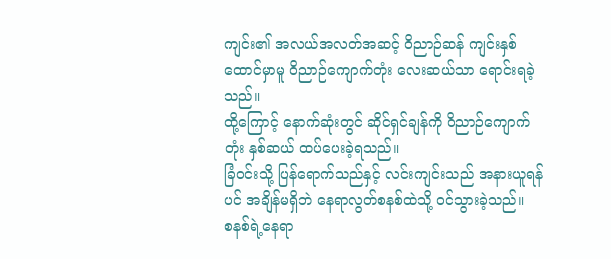ကျင်း၏ အလယ်အလတ်အဆင့် ဝိညာဉ်ဆန် ကျင်းနှစ်ထောင်မှာမူ ဝိညာဉ်ကျောက်တုံး လေးဆယ်သာ ရောင်းရခဲ့သည်။
ထို့ကြောင့် နောက်ဆုံးတွင် ဆိုင်ရှင်ချန်ကို ဝိညာဉ်ကျောက်တုံး နှစ်ဆယ် ထပ်ပေးခဲ့ရသည်။
ခြံဝင်းသို့ ပြန်ရောက်သည်နှင့် လင်းကျင်းသည် အနားယူရန်ပင် အချိန်မရှိဘဲ နေရာလွတ်စနစ်ထဲသို့ ဝင်သွားခဲ့သည်။
စနစ်ရဲ့နေရာ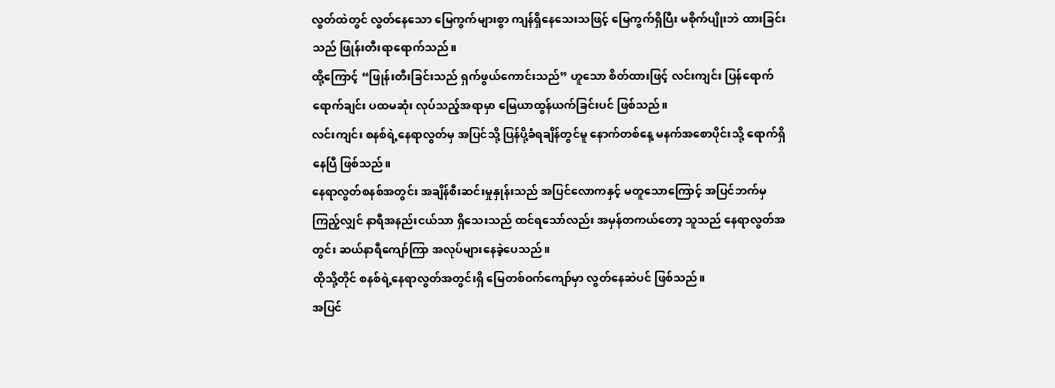လွတ်ထဲတွင် လွတ်နေသော မြေကွက်များစွာ ကျန်ရှိနေသေးသဖြင့် မြေကွက်ရှိပြီး မစိုက်ပျိုးဘဲ ထားခြင်းသည် ဖြုန်းတီးရာရောက်သည်။
ထို့ကြောင့် “ဖြုန်းတီးခြင်းသည် ရှက်ဖွယ်ကောင်းသည်” ဟူသော စိတ်ထားဖြင့် လင်းကျင်း ပြန်ရောက်ရောက်ချင်း ပထမဆုံး လုပ်သည့်အရာမှာ မြေယာထွန်ယက်ခြင်းပင် ဖြစ်သည်။
လင်းကျင်း စနစ်ရဲ့နေရာလွတ်မှ အပြင်သို့ ပြန်ပို့ခံရချိန်တွင်မူ နောက်တစ်နေ့ မနက်အစောပိုင်းသို့ ရောက်ရှိနေပြီ ဖြစ်သည်။
နေရာလွတ်စနစ်အတွင်း အချိန်စီးဆင်းမှုနှုန်းသည် အပြင်လောကနှင့် မတူသောကြောင့် အပြင်ဘက်မှ ကြည့်လျှင် နာရီအနည်းငယ်သာ ရှိသေးသည် ထင်ရသော်လည်း အမှန်တကယ်တော့ သူသည် နေရာလွတ်အတွင်း ဆယ်နာရီကျော်ကြာ အလုပ်များနေခဲ့ပေသည်။
ထိုသို့တိုင် စနစ်ရဲ့နေရာလွတ်အတွင်းရှိ မြေတစ်ဝက်ကျော်မှာ လွတ်နေဆဲပင် ဖြစ်သည်။
အပြင်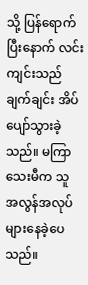သို့ ပြန်ရောက်ပြီးနောက် လင်းကျင်းသည် ချက်ချင်း အိပ်ပျော်သွားခဲ့သည်။ မကြာသေးမီက သူ အလွန်အလုပ်များနေခဲ့ပေသည်။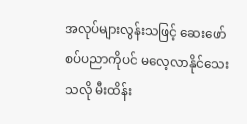အလုပ်များလွန်းသဖြင့် ဆေးဖော်စပ်ပညာကိုပင် မလေ့လာနိုင်သေးသလို မီးထိန်း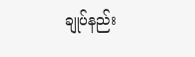ချုပ်နည်း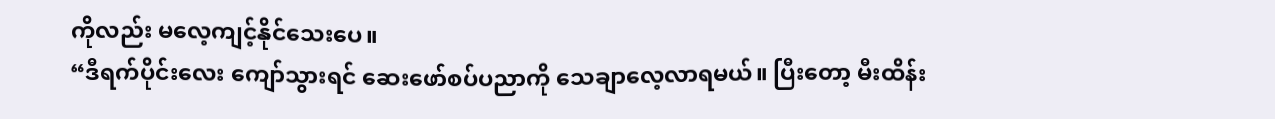ကိုလည်း မလေ့ကျင့်နိုင်သေးပေ။
“ဒီရက်ပိုင်းလေး ကျော်သွားရင် ဆေးဖော်စပ်ပညာကို သေချာလေ့လာရမယ်။ ပြီးတော့ မီးထိန်း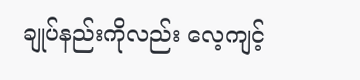ချုပ်နည်းကိုလည်း လေ့ကျင့်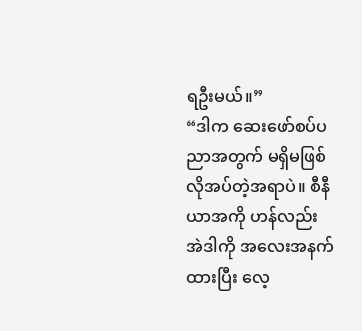ရဦးမယ်။”
“ဒါက ဆေးဖော်စပ်ပညာအတွက် မရှိမဖြစ်လိုအပ်တဲ့အရာပဲ။ စီနီယာအကို ဟန်လည်း အဲဒါကို အလေးအနက်ထားပြီး လေ့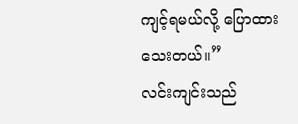ကျင့်ရမယ်လို့ ပြောထားသေးတယ်။”
လင်းကျင်းသည်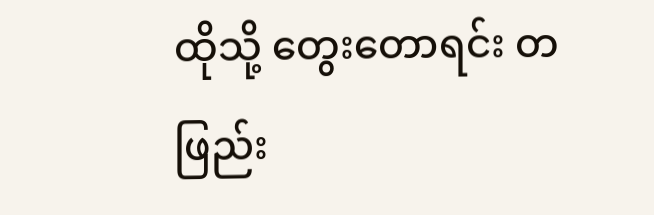ထိုသို့ တွေးတောရင်း တဖြည်း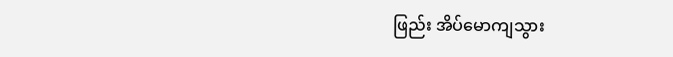ဖြည်း အိပ်မောကျသွား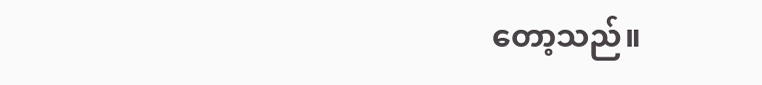တော့သည်။